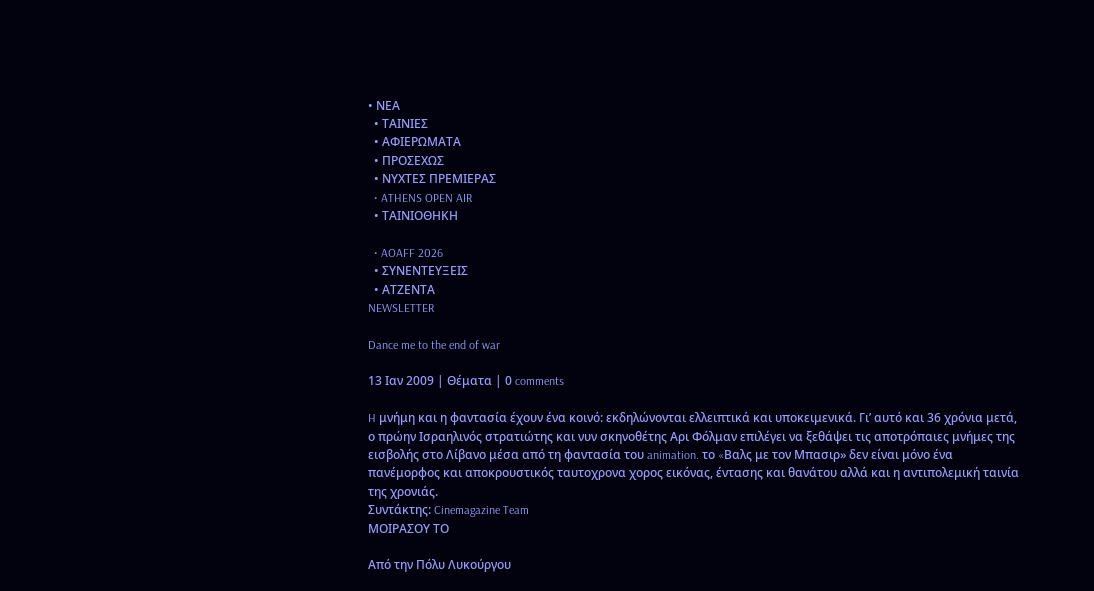• ΝΕΑ
  • ΤΑΙΝΙΕΣ
  • ΑΦΙΕΡΩΜΑΤΑ
  • ΠΡΟΣΕΧΩΣ
  • ΝΥΧΤΕΣ ΠΡΕΜΙΕΡΑΣ
  • ATHENS OPEN AIR
  • ΤΑΙΝΙΟΘΗΚΗ

  • AOAFF 2026
  • ΣΥΝΕΝΤΕΥΞΕΙΣ
  • ΑΤΖΕΝΤΑ
NEWSLETTER

Dance me to the end of war

13 Ιαν 2009 | Θέματα | 0 comments

H μνήμη και η φαντασία έχουν ένα κοινό: εκδηλώνονται ελλειπτικά και υποκειμενικά. Γι’ αυτό και 36 χρόνια μετά, ο πρώην Ισραηλινός στρατιώτης και νυν σκηνοθέτης Αρι Φόλμαν επιλέγει να ξεθάψει τις αποτρόπαιες μνήμες της εισβολής στο Λίβανο μέσα από τη φαντασία του animation. το «Bαλς με τον Mπασιρ» δεν είναι μόνο ένα πανέμορφος και αποκρουστικός ταυτοχρονα χορος εικόνας, έντασης και θανάτου αλλά και η αντιπολεμική ταινία της χρονιάς.
Συντάκτης: Cinemagazine Team
ΜΟΙΡΑΣΟΥ ΤΟ

Από την Πόλυ Λυκούργου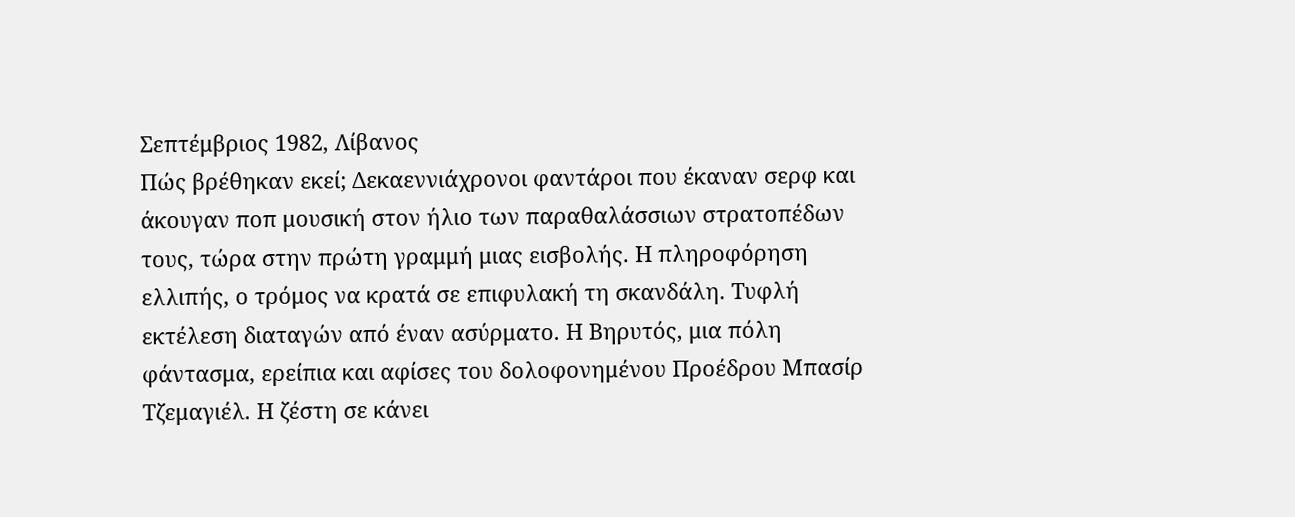Σεπτέμβριος 1982, Λίβανος
Πώς βρέθηκαν εκεί; Δεκαεννιάχρονοι φαντάροι που έκαναν σερφ και άκουγαν ποπ μουσική στον ήλιο των παραθαλάσσιων στρατοπέδων τους, τώρα στην πρώτη γραμμή μιας εισβολής. Η πληροφόρηση ελλιπής, ο τρόμος να κρατά σε επιφυλακή τη σκανδάλη. Τυφλή εκτέλεση διαταγών από έναν ασύρματο. Η Βηρυτός, μια πόλη φάντασμα, ερείπια και αφίσες του δολοφονημένου Προέδρου Μπασίρ Τζεμαγιέλ. Η ζέστη σε κάνει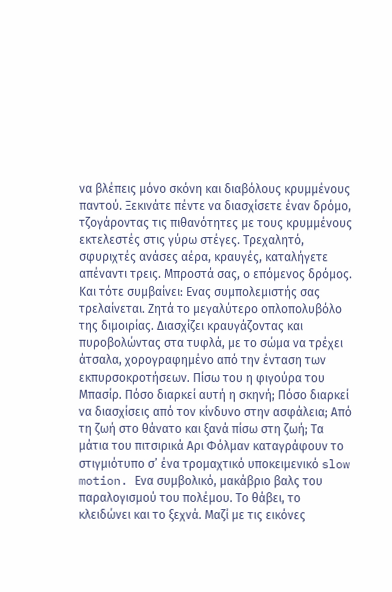να βλέπεις μόνο σκόνη και διαβόλους κρυμμένους παντού. Ξεκινάτε πέντε να διασχίσετε έναν δρόμο, τζογάροντας τις πιθανότητες με τους κρυμμένους εκτελεστές στις γύρω στέγες. Τρεχαλητό, σφυριχτές ανάσες αέρα, κραυγές, καταλήγετε απέναντι τρεις. Μπροστά σας, ο επόμενος δρόμος. Και τότε συμβαίνει: Ενας συμπολεμιστής σας τρελαίνεται. Ζητά το μεγαλύτερο οπλοπολυβόλο της διμοιρίας. Διασχίζει κραυγάζοντας και πυροβολώντας στα τυφλά, με το σώμα να τρέχει άτσαλα, χορογραφημένο από την ένταση των εκπυρσοκροτήσεων. Πίσω του η φιγούρα του Μπασίρ. Πόσο διαρκεί αυτή η σκηνή; Πόσο διαρκεί να διασχίσεις από τον κίνδυνο στην ασφάλεια; Από τη ζωή στο θάνατο και ξανά πίσω στη ζωή; Τα μάτια του πιτσιρικά Αρι Φόλμαν καταγράφουν το στιγμιότυπο σ’ ένα τρομαχτικό υποκειμενικό slow motion. Ενα συμβολικό, μακάβριο βαλς του παραλογισμού του πολέμου. Το θάβει, το κλειδώνει και το ξεχνά. Μαζί με τις εικόνες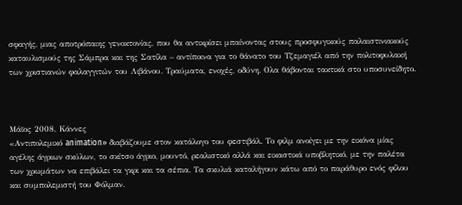σφαγής, μιας αποτρόπαιης γενοκτονίας, που θα αντικρίσει μπαίνοντας στους προσφυγικούς παλαιστινιακούς καταυλισμούς της Σάμπρα και της Σατίλα – αντίποινα για το θάνατο του Τζεμαγιέλ από την πολιτοφυλακή των χριστιανών φαλαγγιτών του Λιβάνου. Τραύματα, ενοχές, οδύνη. Ολα θάβονται τακτικά στο υποσυνείδητο.



Μάϊος 2008, Κάννες
«Αντιπολεμικό animation» διαβάζουμε στον κατάλογο του φεστιβάλ. Το φιλμ ανοίγει με την εικόνα μίας αγέλης άγριων σκύλων, το σκίτσο άγριο, μουντό, ρεαλιστικό αλλά και εικαστικά υποβλητικό, με την παλέτα των χρωμάτων να επιβάλει τα γκρι και τα σέπια. Τα σκυλιά καταλήγουν κάτω από το παράθυρο ενός φίλου και συμπολεμιστή του Φόλμαν.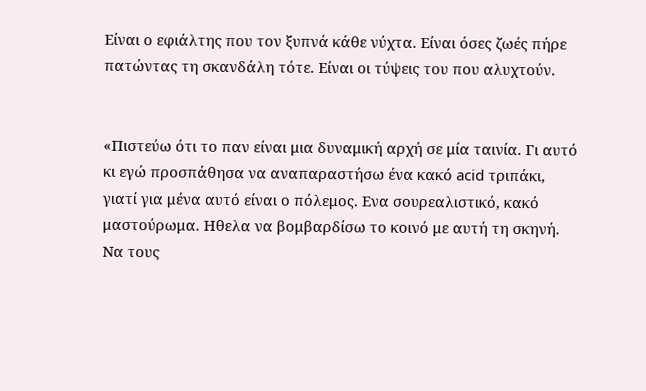Είναι ο εφιάλτης που τον ξυπνά κάθε νύχτα. Είναι όσες ζωές πήρε πατώντας τη σκανδάλη τότε. Είναι οι τύψεις του που αλυχτούν.


«Πιστεύω ότι το παν είναι μια δυναμική αρχή σε μία ταινία. Γι αυτό κι εγώ προσπάθησα να αναπαραστήσω ένα κακό acid τριπάκι, γιατί για μένα αυτό είναι ο πόλεμος. Ενα σουρεαλιστικό, κακό μαστούρωμα. Ηθελα να βομβαρδίσω το κοινό με αυτή τη σκηνή. Να τους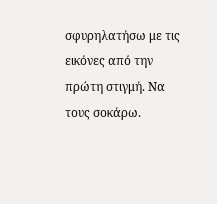σφυρηλατήσω με τις εικόνες από την πρώτη στιγμή. Να τους σοκάρω.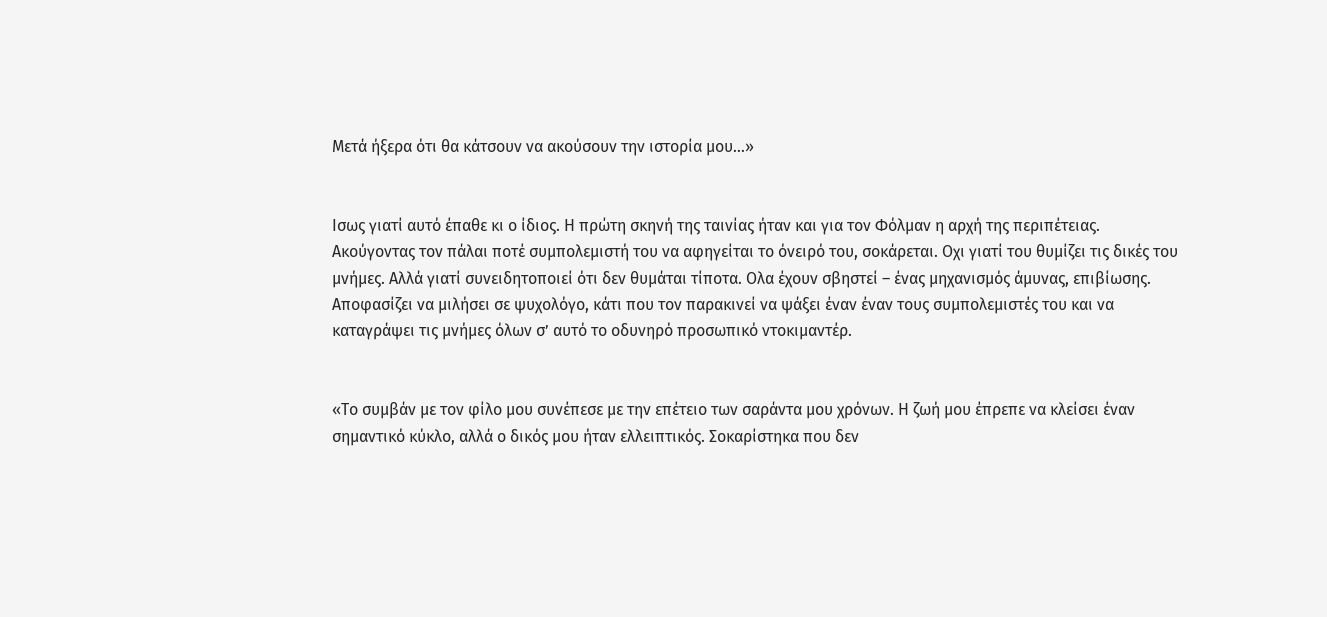Μετά ήξερα ότι θα κάτσουν να ακούσουν την ιστορία μου…»


Ισως γιατί αυτό έπαθε κι ο ίδιος. Η πρώτη σκηνή της ταινίας ήταν και για τον Φόλμαν η αρχή της περιπέτειας. Ακούγοντας τον πάλαι ποτέ συμπολεμιστή του να αφηγείται το όνειρό του, σοκάρεται. Οχι γιατί του θυμίζει τις δικές του μνήμες. Αλλά γιατί συνειδητοποιεί ότι δεν θυμάται τίποτα. Ολα έχουν σβηστεί – ένας μηχανισμός άμυνας, επιβίωσης. Αποφασίζει να μιλήσει σε ψυχολόγο, κάτι που τον παρακινεί να ψάξει έναν έναν τους συμπολεμιστές του και να καταγράψει τις μνήμες όλων σ’ αυτό το οδυνηρό προσωπικό ντοκιμαντέρ.


«Το συμβάν με τον φίλο μου συνέπεσε με την επέτειο των σαράντα μου χρόνων. Η ζωή μου έπρεπε να κλείσει έναν σημαντικό κύκλο, αλλά ο δικός μου ήταν ελλειπτικός. Σοκαρίστηκα που δεν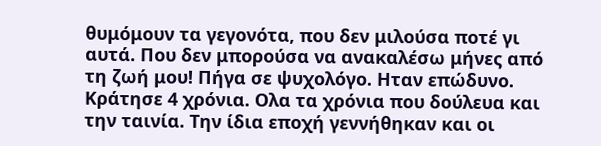θυμόμουν τα γεγονότα, που δεν μιλούσα ποτέ γι αυτά. Που δεν μπορούσα να ανακαλέσω μήνες από τη ζωή μου! Πήγα σε ψυχολόγο. Ηταν επώδυνο. Κράτησε 4 χρόνια. Ολα τα χρόνια που δούλευα και την ταινία. Την ίδια εποχή γεννήθηκαν και οι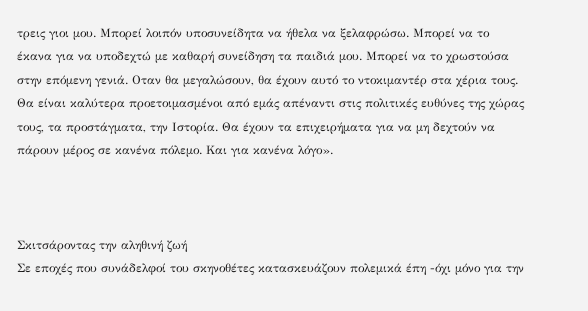τρεις γιοι μου. Μπορεί λοιπόν υποσυνείδητα να ήθελα να ξελαφρώσω. Μπορεί να το έκανα για να υποδεχτώ με καθαρή συνείδηση τα παιδιά μου. Μπορεί να το χρωστούσα στην επόμενη γενιά. Οταν θα μεγαλώσουν, θα έχουν αυτό το ντοκιμαντέρ στα χέρια τους. Θα είναι καλύτερα προετοιμασμένοι από εμάς απέναντι στις πολιτικές ευθύνες της χώρας τους, τα προστάγματα, την Ιστορία. Θα έχουν τα επιχειρήματα για να μη δεχτούν να πάρουν μέρος σε κανένα πόλεμο. Και για κανένα λόγο».



Σκιτσάροντας την αληθινή ζωή
Σε εποχές που συνάδελφοί του σκηνοθέτες κατασκευάζουν πολεμικά έπη -όχι μόνο για την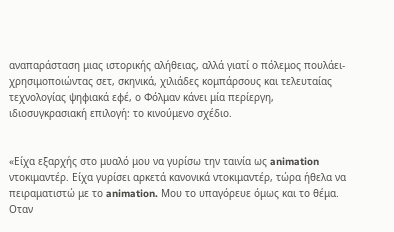αναπαράσταση μιας ιστορικής αλήθειας, αλλά γιατί ο πόλεμος πουλάει- χρησιμοποιώντας σετ, σκηνικά, χιλιάδες κομπάρσους και τελευταίας τεχνολογίας ψηφιακά εφέ, ο Φόλμαν κάνει μία περίεργη, ιδιοσυγκρασιακή επιλογή: το κινούμενο σχέδιο.


«Είχα εξαρχής στο μυαλό μου να γυρίσω την ταινία ως animation ντοκιμαντέρ. Είχα γυρίσει αρκετά κανονικά ντοκιμαντέρ, τώρα ήθελα να πειραματιστώ με το animation. Μου το υπαγόρευε όμως και το θέμα. Οταν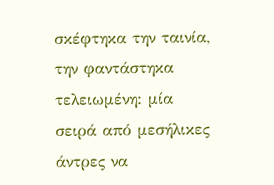σκέφτηκα την ταινία, την φαντάστηκα τελειωμένη: μία σειρά από μεσήλικες άντρες να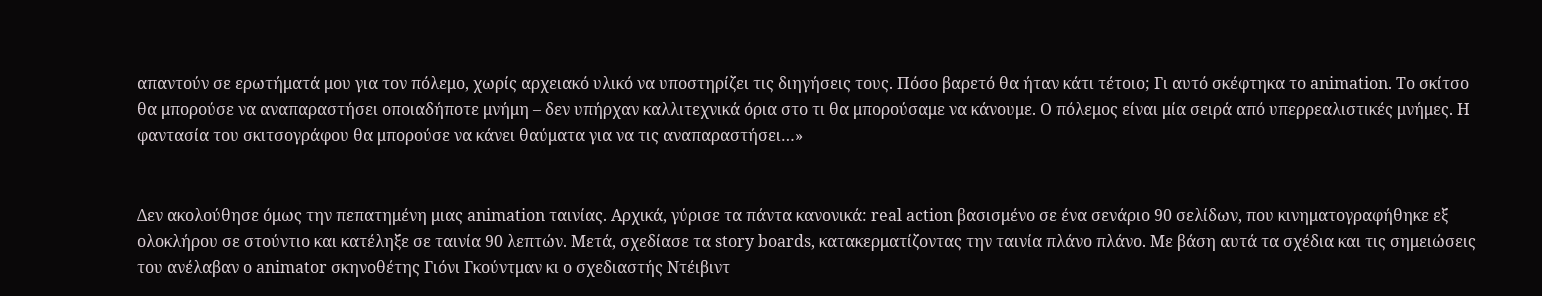απαντούν σε ερωτήματά μου για τον πόλεμο, χωρίς αρχειακό υλικό να υποστηρίζει τις διηγήσεις τους. Πόσο βαρετό θα ήταν κάτι τέτοιο; Γι αυτό σκέφτηκα το animation. Το σκίτσο θα μπορούσε να αναπαραστήσει οποιαδήποτε μνήμη – δεν υπήρχαν καλλιτεχνικά όρια στο τι θα μπορούσαμε να κάνουμε. Ο πόλεμος είναι μία σειρά από υπερρεαλιστικές μνήμες. Η φαντασία του σκιτσογράφου θα μπορούσε να κάνει θαύματα για να τις αναπαραστήσει…»


Δεν ακολούθησε όμως την πεπατημένη μιας animation ταινίας. Αρχικά, γύρισε τα πάντα κανονικά: real action βασισμένο σε ένα σενάριο 90 σελίδων, που κινηματογραφήθηκε εξ ολοκλήρου σε στούντιο και κατέληξε σε ταινία 90 λεπτών. Μετά, σχεδίασε τα story boards, κατακερματίζοντας την ταινία πλάνο πλάνο. Με βάση αυτά τα σχέδια και τις σημειώσεις του ανέλαβαν ο animator σκηνοθέτης Γιόνι Γκούντμαν κι ο σχεδιαστής Ντέιβιντ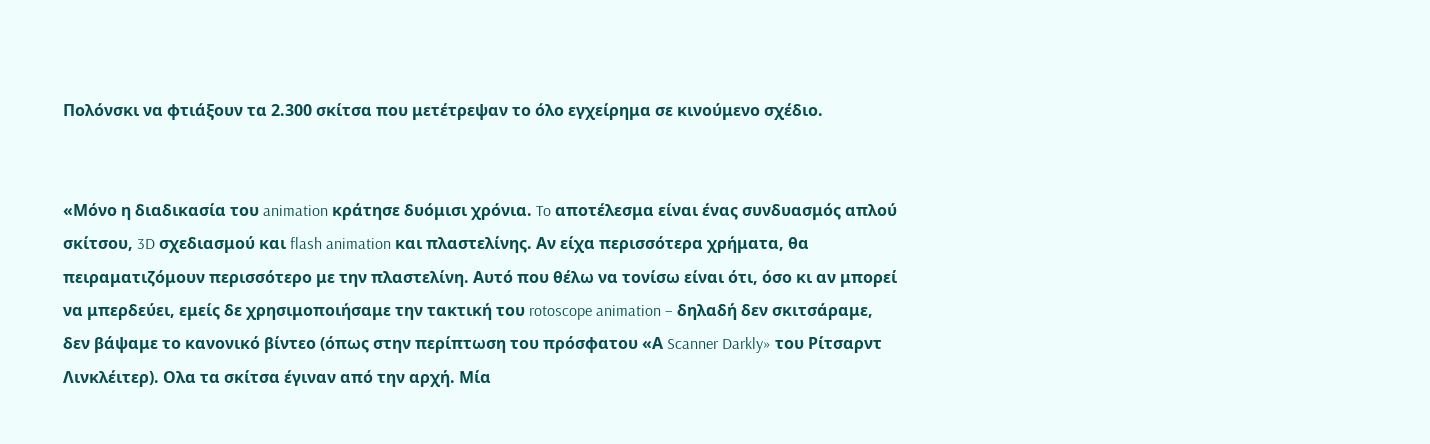Πολόνσκι να φτιάξουν τα 2.300 σκίτσα που μετέτρεψαν το όλο εγχείρημα σε κινούμενο σχέδιο.


«Μόνο η διαδικασία του animation κράτησε δυόμισι χρόνια. To αποτέλεσμα είναι ένας συνδυασμός απλού σκίτσου, 3D σχεδιασμού και flash animation και πλαστελίνης. Αν είχα περισσότερα χρήματα, θα πειραματιζόμουν περισσότερο με την πλαστελίνη. Αυτό που θέλω να τονίσω είναι ότι, όσο κι αν μπορεί να μπερδεύει, εμείς δε χρησιμοποιήσαμε την τακτική του rotoscope animation – δηλαδή δεν σκιτσάραμε, δεν βάψαμε το κανονικό βίντεο (όπως στην περίπτωση του πρόσφατου «Α Scanner Darkly» του Ρίτσαρντ Λινκλέιτερ). Ολα τα σκίτσα έγιναν από την αρχή. Μία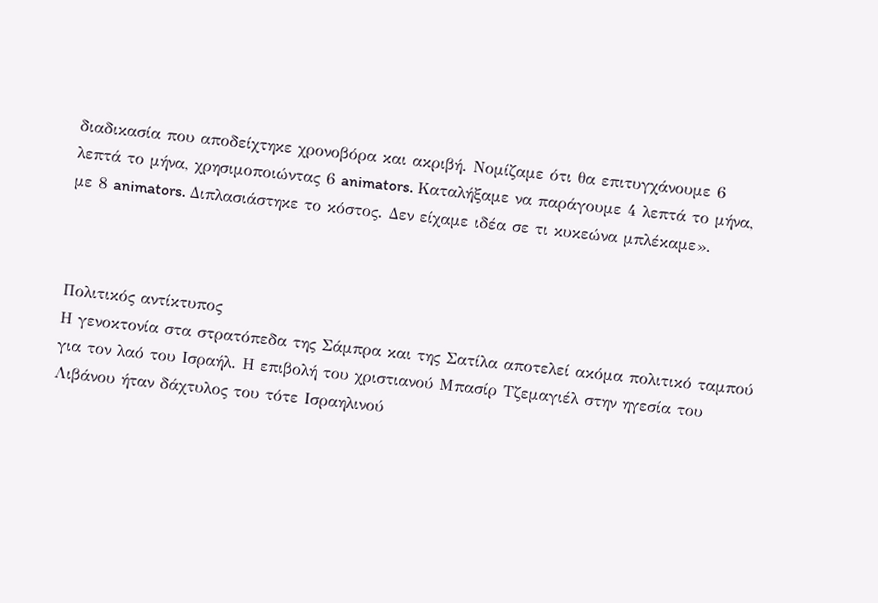διαδικασία που αποδείχτηκε χρονοβόρα και ακριβή. Νομίζαμε ότι θα επιτυγχάνουμε 6 λεπτά το μήνα, χρησιμοποιώντας 6 animators. Καταλήξαμε να παράγουμε 4 λεπτά το μήνα, με 8 animators. Διπλασιάστηκε το κόστος. Δεν είχαμε ιδέα σε τι κυκεώνα μπλέκαμε».



Πολιτικός αντίκτυπος
Η γενοκτονία στα στρατόπεδα της Σάμπρα και της Σατίλα αποτελεί ακόμα πολιτικό ταμπού για τον λαό του Ισραήλ. Η επιβολή του χριστιανού Μπασίρ Τζεμαγιέλ στην ηγεσία του Λιβάνου ήταν δάχτυλος του τότε Ισραηλινού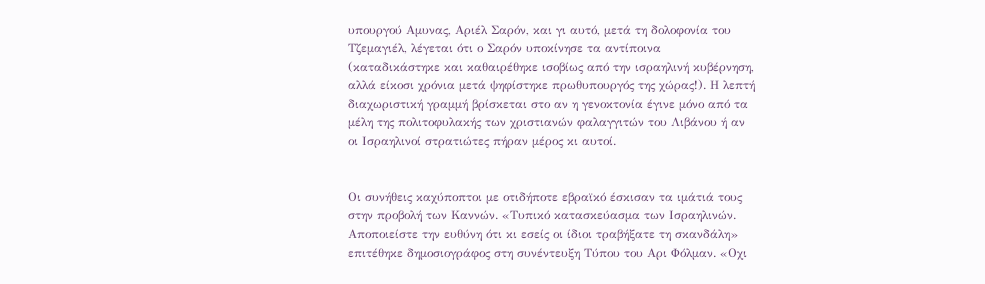υπουργού Αμυνας, Αριέλ Σαρόν, και γι αυτό, μετά τη δολοφονία του Τζεμαγιέλ, λέγεται ότι ο Σαρόν υποκίνησε τα αντίποινα (καταδικάστηκε και καθαιρέθηκε ισοβίως από την ισραηλινή κυβέρνηση, αλλά είκοσι χρόνια μετά ψηφίστηκε πρωθυπουργός της χώρας!). Η λεπτή διαχωριστική γραμμή βρίσκεται στο αν η γενοκτονία έγινε μόνο από τα μέλη της πολιτοφυλακής των χριστιανών φαλαγγιτών του Λιβάνου ή αν οι Ισραηλινοί στρατιώτες πήραν μέρος κι αυτοί.


Οι συνήθεις καχύποπτοι με οτιδήποτε εβραϊκό έσκισαν τα ιμάτιά τους στην προβολή των Καννών. «Τυπικό κατασκεύασμα των Ισραηλινών. Αποποιείστε την ευθύνη ότι κι εσείς οι ίδιοι τραβήξατε τη σκανδάλη» επιτέθηκε δημοσιογράφος στη συνέντευξη Τύπου του Αρι Φόλμαν. «Οχι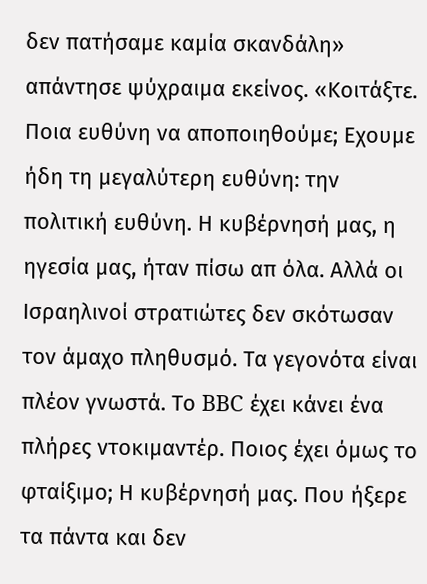δεν πατήσαμε καμία σκανδάλη» απάντησε ψύχραιμα εκείνος. «Κοιτάξτε. Ποια ευθύνη να αποποιηθούμε; Εχουμε ήδη τη μεγαλύτερη ευθύνη: την πολιτική ευθύνη. Η κυβέρνησή μας, η ηγεσία μας, ήταν πίσω απ όλα. Αλλά οι Ισραηλινοί στρατιώτες δεν σκότωσαν τον άμαχο πληθυσμό. Τα γεγονότα είναι πλέον γνωστά. Το BBC έχει κάνει ένα πλήρες ντοκιμαντέρ. Ποιος έχει όμως το φταίξιμο; Η κυβέρνησή μας. Που ήξερε τα πάντα και δεν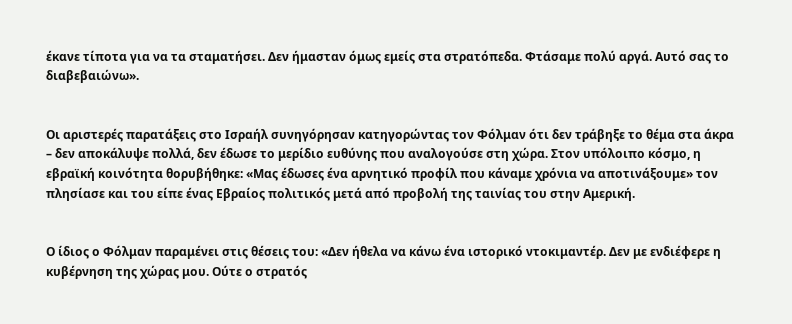έκανε τίποτα για να τα σταματήσει. Δεν ήμασταν όμως εμείς στα στρατόπεδα. Φτάσαμε πολύ αργά. Αυτό σας το διαβεβαιώνω».


Οι αριστερές παρατάξεις στο Ισραήλ συνηγόρησαν κατηγορώντας τον Φόλμαν ότι δεν τράβηξε το θέμα στα άκρα – δεν αποκάλυψε πολλά, δεν έδωσε το μερίδιο ευθύνης που αναλογούσε στη χώρα. Στον υπόλοιπο κόσμο, η εβραϊκή κοινότητα θορυβήθηκε: «Μας έδωσες ένα αρνητικό προφίλ που κάναμε χρόνια να αποτινάξουμε» τον πλησίασε και του είπε ένας Εβραίος πολιτικός μετά από προβολή της ταινίας του στην Αμερική.


Ο ίδιος ο Φόλμαν παραμένει στις θέσεις του: «Δεν ήθελα να κάνω ένα ιστορικό ντοκιμαντέρ. Δεν με ενδιέφερε η κυβέρνηση της χώρας μου. Ούτε ο στρατός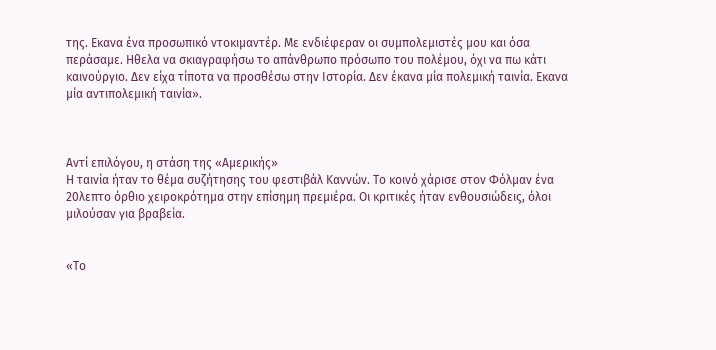της. Εκανα ένα προσωπικό ντοκιμαντέρ. Με ενδιέφεραν οι συμπολεμιστές μου και όσα περάσαμε. Ηθελα να σκιαγραφήσω το απάνθρωπο πρόσωπο του πολέμου, όχι να πω κάτι καινούργιο. Δεν είχα τίποτα να προσθέσω στην Ιστορία. Δεν έκανα μία πολεμική ταινία. Εκανα μία αντιπολεμική ταινία».



Αντί επιλόγου, η στάση της «Αμερικής»
Η ταινία ήταν το θέμα συζήτησης του φεστιβάλ Καννών. Το κοινό χάρισε στον Φόλμαν ένα 20λεπτο όρθιο χειροκρότημα στην επίσημη πρεμιέρα. Οι κριτικές ήταν ενθουσιώδεις, όλοι μιλούσαν για βραβεία.


«Το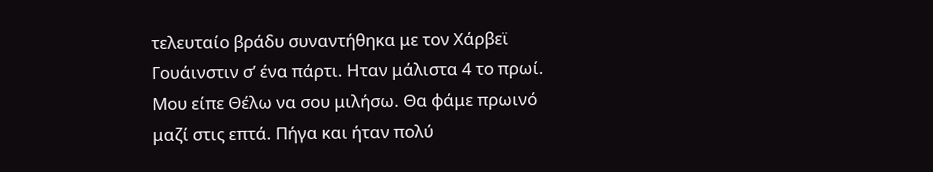τελευταίο βράδυ συναντήθηκα με τον Χάρβεϊ Γουάινστιν σ’ ένα πάρτι. Ηταν μάλιστα 4 το πρωί. Μου είπε Θέλω να σου μιλήσω. Θα φάμε πρωινό μαζί στις επτά. Πήγα και ήταν πολύ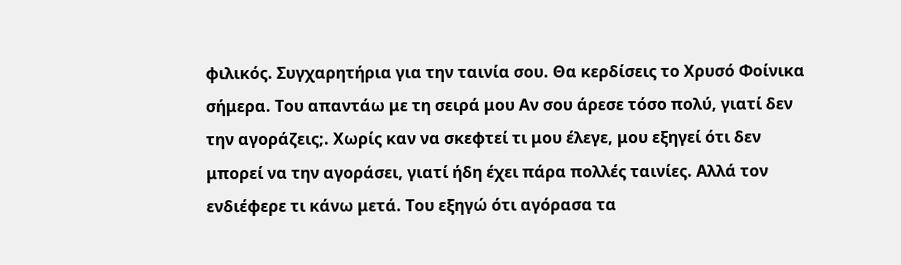φιλικός. Συγχαρητήρια για την ταινία σου. Θα κερδίσεις το Χρυσό Φοίνικα σήμερα. Του απαντάω με τη σειρά μου Αν σου άρεσε τόσο πολύ, γιατί δεν την αγοράζεις;. Χωρίς καν να σκεφτεί τι μου έλεγε, μου εξηγεί ότι δεν μπορεί να την αγοράσει, γιατί ήδη έχει πάρα πολλές ταινίες. Αλλά τον ενδιέφερε τι κάνω μετά. Του εξηγώ ότι αγόρασα τα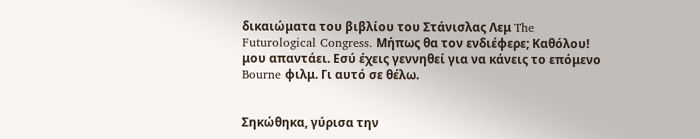δικαιώματα του βιβλίου του Στάνισλας Λεμ The Futurological Congress. Μήπως θα τον ενδιέφερε; Καθόλου! μου απαντάει. Εσύ έχεις γεννηθεί για να κάνεις το επόμενο Bourne φιλμ. Γι αυτό σε θέλω.


Σηκώθηκα, γύρισα την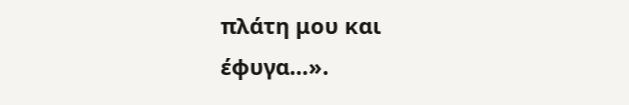πλάτη μου και έφυγα…».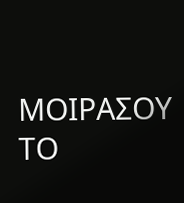ΜΟΙΡΑΣΟΥ ΤΟ